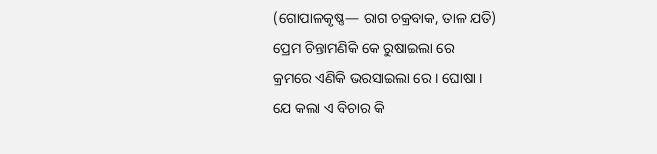(ଗୋପାଳକୃଷ୍ଣ— ରାଗ ଚକ୍ରବାକ, ତାଳ ଯତି)
ପ୍ରେମ ଚିନ୍ତାମଣିକି କେ ରୁଷାଇଲା ରେ
କ୍ରମରେ ଏଣିକି ଭରସାଇଲା ରେ । ଘୋଷା ।
ଯେ କଲା ଏ ବିଚାର କି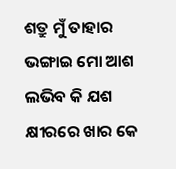ଶତ୍ରୁ ମୁଁ ତାହାର
ଭଙ୍ଗାଇ ମୋ ଆଶ ଲଭିବ କି ଯଶ
କ୍ଷୀରରେ ଖାର କେ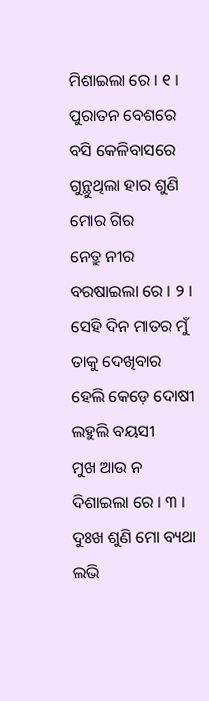ମିଶାଇଲା ରେ । ୧ ।
ପୁରାତନ ବେଶରେ ବସି କେଳିବାସରେ
ଗୁନ୍ଥୁଥିଲା ହାର ଶୁଣି ମୋର ଗିର
ନେତ୍ରୁ ନୀର ବରଷାଇଲା ରେ । ୨ ।
ସେହି ଦିନ ମାତର ମୁଁ ତାକୁ ଦେଖିବାର
ହେଲି କେଡ଼େ ଦୋଷୀ ଲହୁଲି ବୟସୀ
ମୁଖ ଆଉ ନ ଦିଶାଇଲା ରେ । ୩ ।
ଦୁଃଖ ଶୁଣି ମୋ ବ୍ୟଥା ଲଭି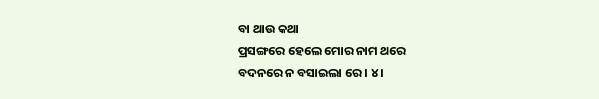ବା ଥାଉ କଥା
ପ୍ରସଙ୍ଗରେ ହେଲେ ମୋର ନାମ ଥରେ
ବଦନରେ ନ ବସାଇଲା ରେ । ୪ ।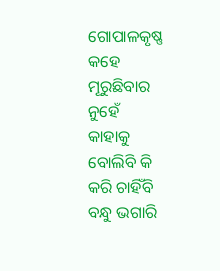ଗୋପାଳକୃଷ୍ଣ କହେ ମୂରୁଛିବାର ନୁହେଁ
କାହାକୁ ବୋଲିବି କି କରି ଚାହିଁବି
ବନ୍ଧୁ ଭଗାରି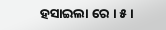ହସାଇଲା ରେ । ୫ ।